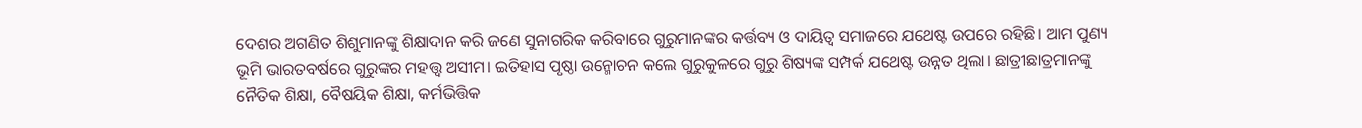ଦେଶର ଅଗଣିତ ଶିଶୁମାନଙ୍କୁ ଶିକ୍ଷାଦାନ କରି ଜଣେ ସୁନାଗରିକ କରିବାରେ ଗୁରୁମାନଙ୍କର କର୍ତ୍ତବ୍ୟ ଓ ଦାୟିତ୍ୱ ସମାଜରେ ଯଥେଷ୍ଟ ଉପରେ ରହିଛି। ଆମ ପୁଣ୍ୟ ଭୂମି ଭାରତବର୍ଷରେ ଗୁରୁଙ୍କର ମହତ୍ତ୍ୱ ଅସୀମ। ଇତିହାସ ପୃଷ୍ଠା ଉନ୍ମୋଚନ କଲେ ଗୁରୁକୁଳରେ ଗୁରୁ ଶିଷ୍ୟଙ୍କ ସମ୍ପର୍କ ଯଥେଷ୍ଟ ଉନ୍ନତ ଥିଲା। ଛାତ୍ରୀଛାତ୍ରମାନଙ୍କୁ ନୈତିକ ଶିକ୍ଷା, ବୈଷୟିକ ଶିକ୍ଷା, କର୍ମଭିତ୍ତିକ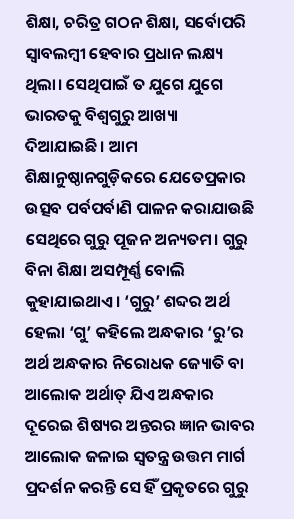ଶିକ୍ଷା, ଚରିତ୍ର ଗଠନ ଶିକ୍ଷା, ସର୍ବୋପରି ସ୍ବାବଲମ୍ବୀ ହେବାର ପ୍ରଧାନ ଲକ୍ଷ୍ୟ ଥିଲା। ସେଥିପାଇଁ ତ ଯୁଗେ ଯୁଗେ ଭାରତକୁ ବିଶ୍ୱଗୁରୁ ଆଖ୍ୟା ଦିଆଯାଇଛି। ଆମ ଶିକ୍ଷାନୁଷ୍ଠାନଗୁଡ଼ିକରେ ଯେତେପ୍ରକାର ଉତ୍ସବ ପର୍ବପର୍ବାଣି ପାଳନ କରାଯାଉଛି ସେଥିରେ ଗୁରୁ ପୂଜନ ଅନ୍ୟତମ। ଗୁରୁ ବିନା ଶିକ୍ଷା ଅସମ୍ପୂର୍ଣ୍ଣ ବୋଲି କୁହାଯାଇଥାଏ। ‘ଗୁରୁ’ ଶବ୍ଦର ଅର୍ଥ ହେଲା ‘ଗୁ’ କହିଲେ ଅନ୍ଧକାର ‘ରୁ’ର ଅର୍ଥ ଅନ୍ଧକାର ନିରୋଧକ ଜ୍ୟୋତି ବା ଆଲୋକ ଅର୍ଥାତ୍ ଯିଏ ଅନ୍ଧକାର ଦୂରେଇ ଶିଷ୍ୟର ଅନ୍ତରର ଜ୍ଞାନ ଭାବର ଆଲୋକ ଜଳାଇ ସ୍ବତନ୍ତ୍ର ଉତ୍ତମ ମାର୍ଗ ପ୍ରଦର୍ଶନ କରନ୍ତି ସେ ହିଁ ପ୍ରକୃତରେ ଗୁରୁ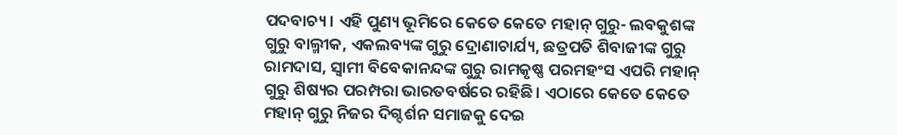ପଦବାଚ୍ୟ। ଏହି ପୁଣ୍ୟ ଭୂମିରେ କେତେ କେତେ ମହାନ୍ ଗୁରୁ- ଲବକୁଶଙ୍କ ଗୁରୁ ବାଲ୍ମୀକ, ଏକଲବ୍ୟଙ୍କ ଗୁରୁ ଦ୍ରୋଣାଚାର୍ଯ୍ୟ, ଛତ୍ରପତି ଶିବାଜୀଙ୍କ ଗୁରୁ ରାମଦାସ, ସ୍ବାମୀ ବିବେକାନନ୍ଦଙ୍କ ଗୁରୁ ରାମକୃଷ୍ଣ ପରମହଂସ ଏପରି ମହାନ୍ ଗୁରୁ ଶିଷ୍ୟର ପରମ୍ପରା ଭାରତବର୍ଷରେ ରହିଛି। ଏଠାରେ କେତେ କେତେ ମହାନ୍ ଗୁରୁ ନିଜର ଦିଗ୍ଦର୍ଶନ ସମାଜକୁ ଦେଇ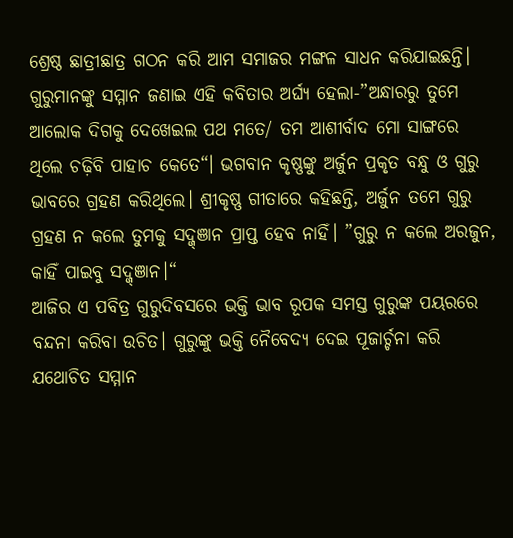ଶ୍ରେଷ୍ଠ ଛାତ୍ରୀଛାତ୍ର ଗଠନ କରି ଆମ ସମାଜର ମଙ୍ଗଳ ସାଧନ କରିଯାଇଛନ୍ତି। ଗୁରୁମାନଙ୍କୁ ସମ୍ମାନ ଜଣାଇ ଏହି କବିତାର ଅର୍ଘ୍ୟ ହେଲା-”ଅନ୍ଧାରରୁ ତୁମେ ଆଲୋକ ଦିଗକୁ ଦେଖେଇଲ ପଥ ମତେ/ ତମ ଆଶୀର୍ବାଦ ମୋ ସାଙ୍ଗରେ ଥିଲେ ଚଢ଼ିବି ପାହାଚ କେତେ“। ଭଗବାନ କୃଷ୍ଣଙ୍କୁ ଅର୍ଜୁନ ପ୍ରକୃତ ବନ୍ଧୁ ଓ ଗୁରୁ ଭାବରେ ଗ୍ରହଣ କରିଥିଲେ। ଶ୍ରୀକୃଷ୍ଣ ଗୀତାରେ କହିଛନ୍ତି, ଅର୍ଜୁନ ତମେ ଗୁରୁ ଗ୍ରହଣ ନ କଲେ ତୁମକୁ ସଦ୍ଜ୍ଞାନ ପ୍ରାପ୍ତ ହେବ ନାହିଁ। ”ଗୁରୁ ନ କଲେ ଅରଜୁନ, କାହିଁ ପାଇବୁ ସଦ୍ଜ୍ଞାନ।“
ଆଜିର ଏ ପବିତ୍ର ଗୁରୁଦିବସରେ ଭକ୍ତି ଭାବ ରୂପକ ସମସ୍ତ ଗୁରୁଙ୍କ ପୟରରେ ବନ୍ଦନା କରିବା ଉଚିତ। ଗୁରୁଙ୍କୁ ଭକ୍ତି ନୈବେଦ୍ୟ ଦେଇ ପୂଜାର୍ଚ୍ଚନା କରି ଯଥୋଚିତ ସମ୍ମାନ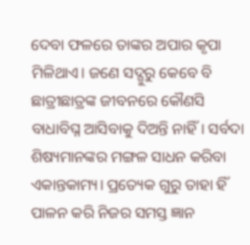ଦେବା ଫଳରେ ତାଙ୍କର ଅପାର କୃପା ମିଳିଥାଏ। ଜଣେ ସଦ୍ଗୁରୁ କେବେ ବି ଛାତ୍ରୀଛାତ୍ରଙ୍କ ଜୀବନରେ କୌଣସି ବାଧାବିଘ୍ନ ଆସିବାକୁ ଦିଅନ୍ତି ନାହିଁ। ସର୍ବଦା ଶିଷ୍ୟମାନଙ୍କର ମଙ୍ଗଳ ସାଧନ କରିବା ଏକାନ୍ତକାମ୍ୟ। ପ୍ରତ୍ୟେକ ଗୁରୁ ତାହା ହିଁ ପାଳନ କରି ନିଜର ସମସ୍ତ ଜ୍ଞାନ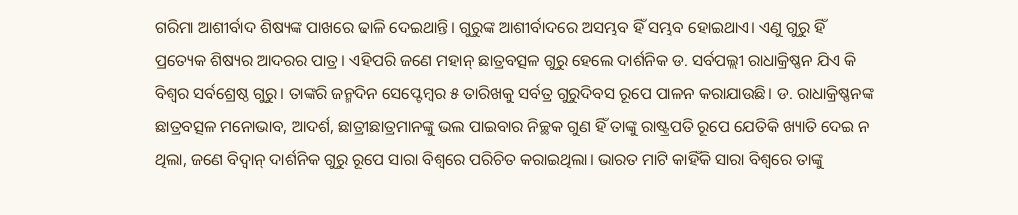ଗରିମା ଆଶୀର୍ବାଦ ଶିଷ୍ୟଙ୍କ ପାଖରେ ଢାଳି ଦେଇଥାନ୍ତି। ଗୁରୁଙ୍କ ଆଶୀର୍ବାଦରେ ଅସମ୍ଭବ ହିଁ ସମ୍ଭବ ହୋଇଥାଏ। ଏଣୁ ଗୁରୁ ହିଁ ପ୍ରତ୍ୟେକ ଶିଷ୍ୟର ଆଦରର ପାତ୍ର। ଏହିପରି ଜଣେ ମହାନ୍ ଛାତ୍ରବତ୍ସଳ ଗୁରୁ ହେଲେ ଦାର୍ଶନିକ ଡ. ସର୍ବପଲ୍ଲୀ ରାଧାକ୍ରିଷ୍ଣନ ଯିଏ କି ବିଶ୍ୱର ସର୍ବଶ୍ରେଷ୍ଠ ଗୁରୁ। ତାଙ୍କରି ଜନ୍ମଦିନ ସେପ୍ଟେମ୍ବର ୫ ତାରିଖକୁ ସର୍ବତ୍ର ଗୁରୁଦିବସ ରୂପେ ପାଳନ କରାଯାଉଛି। ଡ. ରାଧାକ୍ରିଷ୍ଣନଙ୍କ ଛାତ୍ରବତ୍ସଳ ମନୋଭାବ, ଆଦର୍ଶ, ଛାତ୍ରୀଛାତ୍ରମାନଙ୍କୁ ଭଲ ପାଇବାର ନିଚ୍ଛକ ଗୁଣ ହିଁ ତାଙ୍କୁ ରାଷ୍ଟ୍ରପତି ରୂପେ ଯେତିକି ଖ୍ୟାତି ଦେଇ ନ ଥିଲା, ଜଣେ ବିଦ୍ୱାନ୍ ଦାର୍ଶନିକ ଗୁରୁ ରୂପେ ସାରା ବିଶ୍ୱରେ ପରିଚିତ କରାଇଥିଲା। ଭାରତ ମାଟି କାହିଁକି ସାରା ବିଶ୍ୱରେ ତାଙ୍କୁ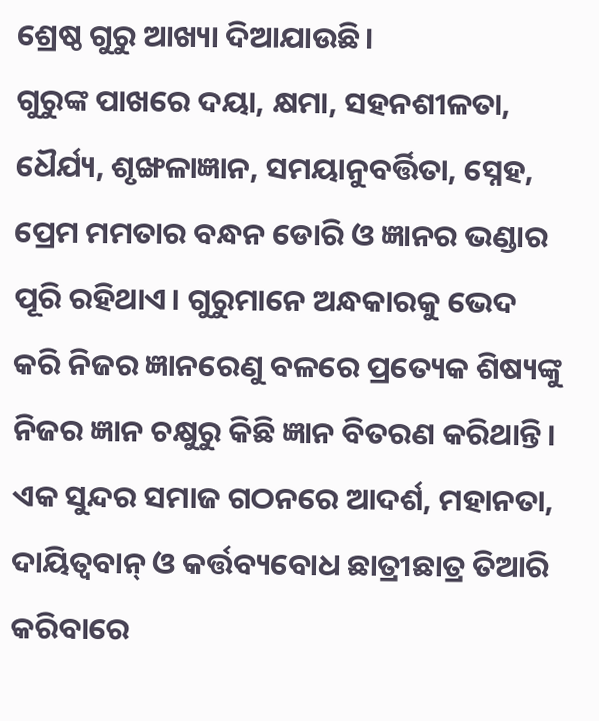ଶ୍ରେଷ୍ଠ ଗୁରୁ ଆଖ୍ୟା ଦିଆଯାଉଛି।
ଗୁରୁଙ୍କ ପାଖରେ ଦୟା, କ୍ଷମା, ସହନଶୀଳତା, ଧୈର୍ଯ୍ୟ, ଶୃଙ୍ଖଳାଜ୍ଞାନ, ସମୟାନୁବର୍ତ୍ତିତା, ସ୍ନେହ, ପ୍ରେମ ମମତାର ବନ୍ଧନ ଡୋରି ଓ ଜ୍ଞାନର ଭଣ୍ଡାର ପୂରି ରହିଥାଏ। ଗୁରୁମାନେ ଅନ୍ଧକାରକୁ ଭେଦ କରି ନିଜର ଜ୍ଞାନରେଣୁ ବଳରେ ପ୍ରତ୍ୟେକ ଶିଷ୍ୟଙ୍କୁ ନିଜର ଜ୍ଞାନ ଚକ୍ଷୁରୁ କିଛି ଜ୍ଞାନ ବିତରଣ କରିଥାନ୍ତି। ଏକ ସୁନ୍ଦର ସମାଜ ଗଠନରେ ଆଦର୍ଶ, ମହାନତା, ଦାୟିତ୍ୱବାନ୍ ଓ କର୍ତ୍ତବ୍ୟବୋଧ ଛାତ୍ରୀଛାତ୍ର ତିଆରି କରିବାରେ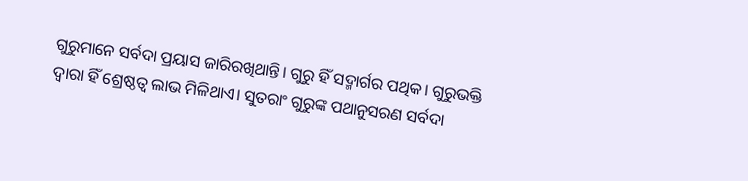ଗୁରୁମାନେ ସର୍ବଦା ପ୍ରୟାସ ଜାରିରଖିଥାନ୍ତି। ଗୁରୁ ହିଁ ସଦ୍ମାର୍ଗର ପଥିକ। ଗୁରୁଭକ୍ତି ଦ୍ୱାରା ହିଁ ଶ୍ରେଷ୍ଠତ୍ୱ ଲାଭ ମିଳିଥାଏ। ସୁତରାଂ ଗୁରୁଙ୍କ ପଥାନୁସରଣ ସର୍ବଦା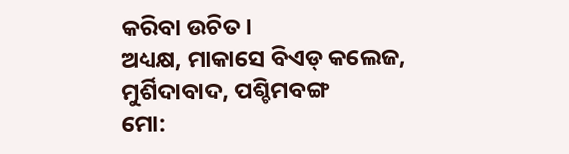କରିବା ଉଚିତ।
ଅଧ୍ୟକ୍ଷ, ମାକାସେ ବିଏଡ୍ କଲେଜ, ମୁର୍ଶିଦାବାଦ, ପଶ୍ଚିମବଙ୍ଗ
ମୋ: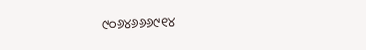୯୦୬୪୬୬୬୯୧୪